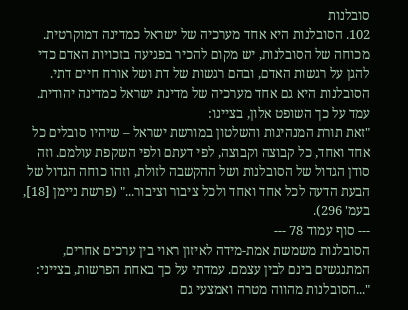סובלנות
102. הסובלנות היא אחד מערכיה של ישראל כמדינה דמוקרטית. מכוחה של הסובלנות, יש מקום להכיר בפגיעה בזכויות האדם כדי להגן על רגשות האדם, ובהם רגשות של דת ושל אורח חיים דתי. הסובלנות היא גם אחד מערכיה של מדינת ישראל כמדינה יהודית. עמד על כך השופט אלון, בציינו:
"זאת תורת המנהיגות והשלטון במורשת ישראל – שיהיו סובלים כל אחד ואחד, כל קבוצה וקבוצה, לפי דעתם ולפי השקפת עולמם. וזה סודן הגדול של הסובלנות ושל ההקשבה לזולת, וזהו כוחה הגדול של הבעת הדעה לכל אחד ואחד ולכל ציבור וציבור..." (פרשת ניימן [18], בעמ' 296).
--- סוף עמוד 78 ---
הסובלנות משמשת אמת-מידה לאיזון ראוי בין ערכים אחרים, המתנגשים בינם לבין עצמם. עמדתי על כך באחת הפרשות, בצייני:
"...הסובלנות מהווה מטרה ואמצעי גם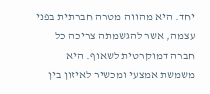יחד. היא מהווה מטרה חברתית בפני עצמה, אשר להגשמתה צריכה כל חברה דמוקרטית לשאוף. היא משמשת אמצעי ומכשיר לאיזון בין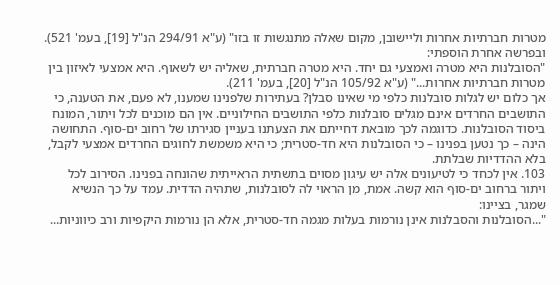מטרות חברתיות אחרות וליישובן, מקום שאלה מתנגשות זו בזו" (ע"א 294/91 הנ"ל [19], בעמ' 521).
ובפרשה אחרת הוספתי:
"הסובלנות היא מטרה ואמצעי גם יחד. היא מטרה חברתית, שאליה יש לשאוף. היא אמצעי לאיזון בין מטרות חברתיות אחרות..." (ע"א 105/92 הנ"ל [20], בעמ' 211).
אך כלום יש לגלות סובלנות כלפי מי שאינו סבלן? בעתירות שלפנינו שמענו, לא פעם, את הטענה, כי התושבים החרדים אינם מגלים סובלנות כלפי התושבים החילוניים. אין הם מוכנים לכל ויתור, המונח ביסוד הסובלנות. כדוגמה לכך מובאת דחייתם את הצעתנו בעניין סגירתו של רחוב ים-סוף. התחושה הינה – כך נטען בפנינו – כי הסובלנות היא חד-סטרית; כי היא משמשת לחוגים החרדים אמצעי לקבל, בלא ההדדיות שבלתת.
103. אין לכחד כי לטיעונים אלה יש עיגון מסוים בתשתית הראייתית שהונחה בפנינו. הסירוב לכל ויתור ברחוב ים-סוף הוא קשה. אמת, מן הראוי לה לסובלנות, שתהיה הדדית. עמד על כך הנשיא שמגר, בציינו:
"...הסובלנות והסבלנות אינן נורמות בעלות מגמה חד-סטרית, אלא הן נורמות היקפיות ורב כיווניות...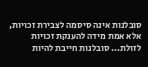סובלנות אינה סיסמה לצבירת זכויות, אלא אמת מידה להענקת זכויות לזולת... סובלנות חייבת להיות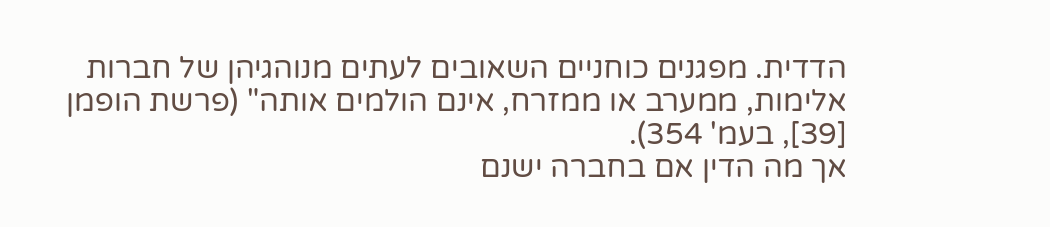הדדית. מפגנים כוחניים השאובים לעתים מנוהגיהן של חברות אלימות, ממערב או ממזרח, אינם הולמים אותה" (פרשת הופמן [39], בעמ' 354).
אך מה הדין אם בחברה ישנם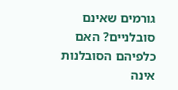גורמים שאינם סובלניים? האם כלפיהם הסובלנות אינה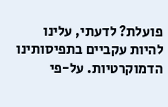פועלת? לדעתי, עלינו להיות עקביים בתפיסותינו הדמוקרטיות. על-פי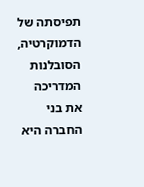תפיסתה של הדמוקרטיה, הסובלנות המדריכה את בני החברה היא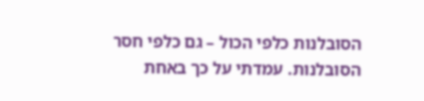הסובלנות כלפי הכול – גם כלפי חסר הסובלנות. עמדתי על כך באחת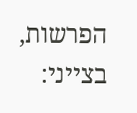הפרשות, בצייני: